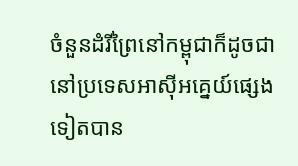ចំនួនដំរីព្រៃនៅកម្ពុជាក៏ដូចជានៅប្រទេសអាស៊ីអគ្នេយ៍ផ្សេងទៀតបាន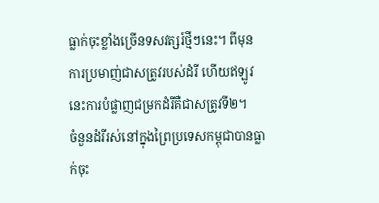ធ្លាក់ចុះខ្លាំងច្រើនទសវត្សរ៍ថ្មីៗនេះ។ ពីមុន ការប្រមាញ់ជាសត្រូវរបស់ដំរី ហើយឥឡូវនេះការបំផ្លាញជម្រកដំរីគឺជាសត្រូវទី២។
ចំនួនដំរីរស់នៅក្នុងព្រៃប្រទេសកម្ពុជាបានធ្លាក់ចុះ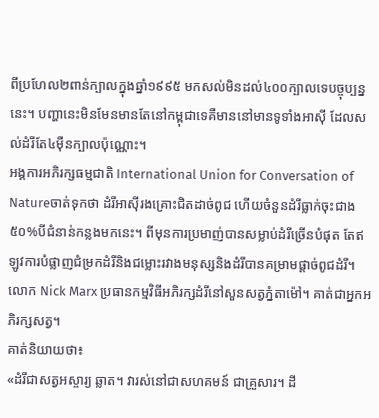ពីប្រហែល២ពាន់ក្បាលក្នុងឆ្នាំ១៩៩៥ មកសល់មិនដល់៤០០ក្បាលទេបច្ចុប្បន្ននេះ។ បញ្ហានេះមិនមែនមានតែនៅកម្ពុជាទេគឺមាននៅមានទូទាំងអាស៊ី ដែលសល់ដំរីតែ៤ម៉ឺនក្បាលប៉ុណ្ណោះ។
អង្គការអភិរក្សធម្មជាតិ International Union for Conversation of Natureចាត់ទុកថា ដំរីអាស៊ីរងគ្រោះជិតដាច់ពូជ ហើយចំនួនដំរីធ្លាក់ចុះជាង៥០%បីជំនាន់កន្លងមកនេះ។ ពីមុនការប្រមាញ់បានសម្លាប់ដំរីច្រើនបំផុត តែឥឡូវការបំផ្លាញជំម្រកដំរីនិងជម្លោះរវាងមនុស្សនិងដំរីបានគម្រាមផ្តាច់ពូជដំរី។
លោក Nick Marx ប្រធានកម្មវិធីអភិរក្សដំរីនៅសួនសត្វភ្នំតាម៉ៅ។ គាត់ជាអ្នកអភិរក្សសត្វ។
គាត់និយាយថា៖
«ដំរីជាសត្វអស្ចារ្យ ឆ្លាត។ វារស់នៅជាសហគមន៍ ជាគ្រួសារ។ ដី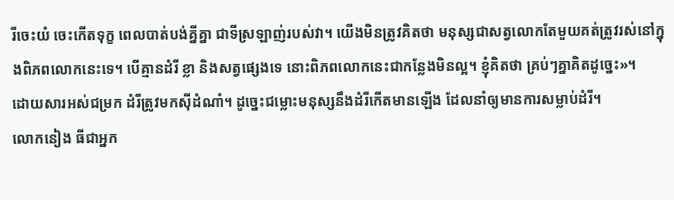រីចេះយំ ចេះកើតទុក្ខ ពេលបាត់បង់គ្នីគ្នា ជាទីស្រឡាញ់របស់វា។ យើងមិនត្រូវគិតថា មនុស្សជាសត្វលោកតែមួយគត់ត្រូវរស់នៅក្នុងពិភពលោកនេះទេ។ បើគ្មានដំរី ខ្លា និងសត្វផ្សេងទេ នោះពិភពលោកនេះជាកន្លែងមិនល្អ។ ខ្ញុំគិតថា គ្រប់ៗគ្នាគិតដូច្នេះ»។
ដោយសារអស់ជម្រក ដំរីត្រូវមកស៊ីដំណាំ។ ដូច្នេះជម្លោះមនុស្សនឹងដំរីកើតមានឡើង ដែលនាំឲ្យមានការសម្លាប់ដំរី។
លោកនៀង ធីជាអ្នក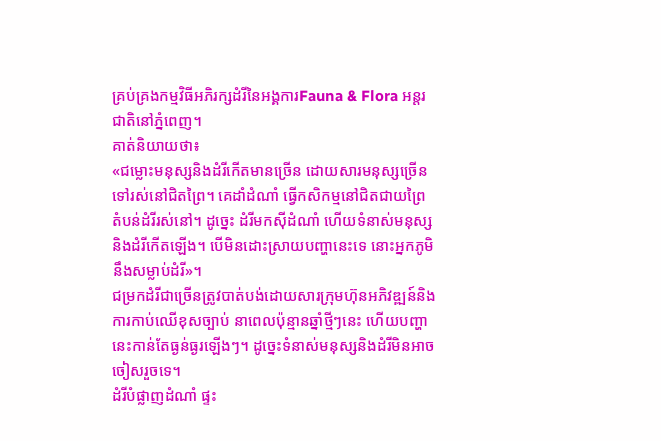គ្រប់គ្រងកម្មវិធីអភិរក្សដំរីនៃអង្គការFauna & Flora អន្តរជាតិនៅភ្នំពេញ។
គាត់និយាយថា៖
«ជម្លោះមនុស្សនិងដំរីកើតមានច្រើន ដោយសារមនុស្សច្រើនទៅរស់នៅជិតព្រៃ។ គេដាំដំណាំ ធ្វើកសិកម្មនៅជិតជាយព្រៃ តំបន់ដំរីរស់នៅ។ ដូច្នេះ ដំរីមកស៊ីដំណាំ ហើយទំនាស់មនុស្ស និងដំរីកើតឡើង។ បើមិនដោះស្រាយបញ្ហានេះទេ នោះអ្នកភូមិនឹងសម្លាប់ដំរី»។
ជម្រកដំរីជាច្រើនត្រូវបាត់បង់ដោយសារក្រុមហ៊ុនអភិវឌ្ឍន៍និងការកាប់ឈើខុសច្បាប់ នាពេលប៉ុន្មានឆ្នាំថ្មីៗនេះ ហើយបញ្ហានេះកាន់តែធ្ងន់ធ្ងរឡើងៗ។ ដូច្នេះទំនាស់មនុស្សនិងដំរីមិនអាចចៀសរួចទេ។
ដំរីបំផ្លាញដំណាំ ផ្ទះ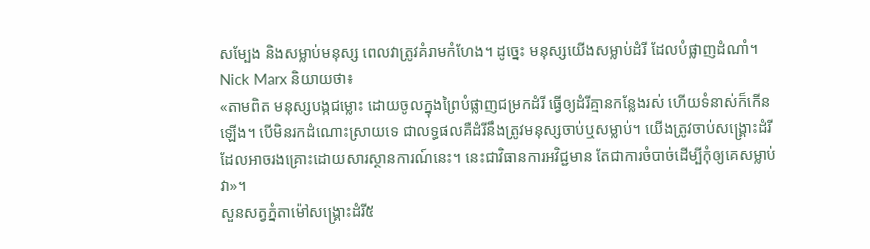សម្បែង និងសម្លាប់មនុស្ស ពេលវាត្រូវគំរាមកំហែង។ ដូច្នេះ មនុស្សយើងសម្លាប់ដំរី ដែលបំផ្លាញដំណាំ។
Nick Marx និយាយថា៖
«តាមពិត មនុស្សបង្កជម្លោះ ដោយចូលក្នុងព្រៃបំផ្លាញជម្រកដំរី ធ្វើឲ្យដំរីគ្មានកន្លែងរស់ ហើយទំនាស់ក៏កើនឡើង។ បើមិនរកដំណោះស្រាយទេ ជាលទ្ធផលគឺដំរីនឹងត្រូវមនុស្សចាប់ឬសម្លាប់។ យើងត្រូវចាប់សង្គ្រោះដំរី ដែលអាចរងគ្រោះដោយសារស្ថានការណ៍នេះ។ នេះជាវិធានការអវិជ្ជមាន តែជាការចំបាច់ដើម្បីកុំឲ្យគេសម្លាប់វា»។
សួនសត្វភ្នំតាម៉ៅសង្គ្រោះដំរី៥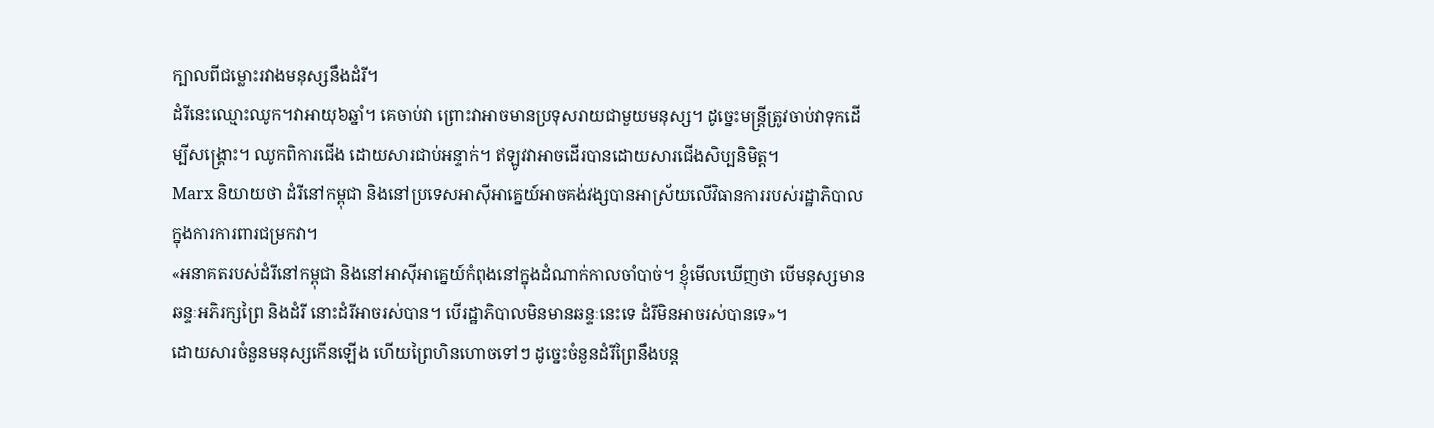ក្បាលពីជម្លោះរវាងមនុស្សនឹងដំរី។
ដំរីនេះឈ្មោះឈូក។វាអាយុ៦ឆ្នាំ។ គេចាប់វា ព្រោះវាអាចមានប្រទុសរាយជាមួយមនុស្ស។ ដូច្នេះមន្ត្រីត្រូវចាប់វាទុកដើម្បីសង្គ្រោះ។ ឈូកពិការជើង ដោយសារជាប់អន្ទាក់។ ឥឡូវវាអាចដើរបានដោយសារជើងសិប្បនិមិត្ត។
Marx និយាយថា ដំរីនៅកម្ពុជា និងនៅប្រទេសអាស៊ីអាគ្នេយ៍អាចគង់វង្សបានអាស្រ័យលើវិធានការរបស់រដ្ឋាភិបាលក្នុងការការពារជម្រកវា។
«អនាគតរបស់ដំរីនៅកម្ពុជា និងនៅអាស៊ីអាគ្នេយ៍កំពុងនៅក្នុងដំណាក់កាលចាំបាច់។ ខ្ញុំមើលឃើញថា បើមនុស្សមានឆន្ទៈអភិរក្សព្រៃ និងដំរី នោះដំរីអាចរស់បាន។ បើរដ្ឋាភិបាលមិនមានឆន្ទៈនេះទេ ដំរីមិនអាចរស់បានទេ»។
ដោយសារចំនួនមនុស្សកើនឡើង ហើយព្រៃហិនហោចទៅៗ ដូច្នេះចំនួនដំរីព្រៃនឹងបន្ត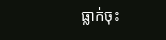ធ្លាក់ចុះ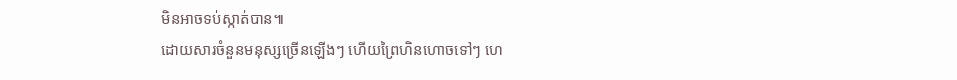មិនអាចទប់ស្កាត់បាន៕
ដោយសារចំនួនមនុស្សច្រើនឡើងៗ ហើយព្រៃហិនហោចទៅៗ ហេ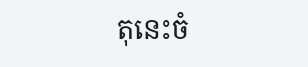តុនេះចំ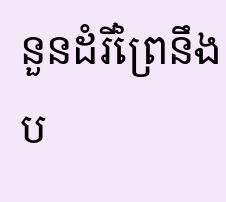នួនដំរីព្រៃនឹងប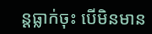ន្តធ្លាក់ចុះ បើមិនមាន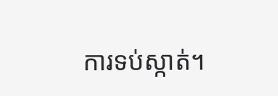ការទប់ស្កាត់។